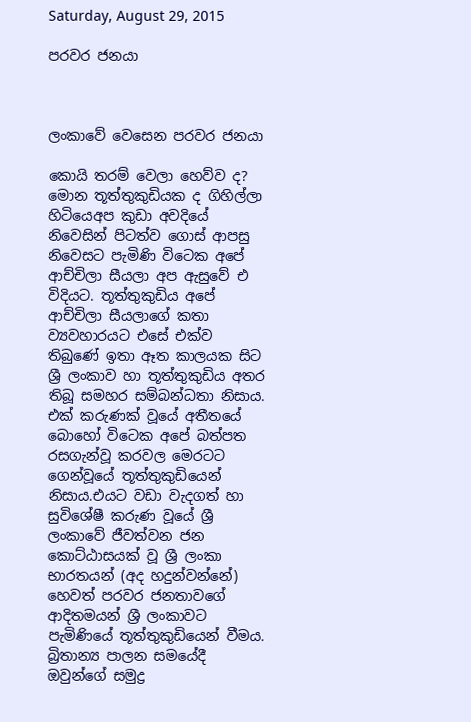Saturday, August 29, 2015

පරවර ජනයා



ලංකාවේ වෙසෙන පරවර ජනයා

කොයි තරම් වෙලා හෙව්ව ද? මොන තූත්තුකුඩියක ද ගිහිල්ලා හිටියෙඅප කුඩා අවදියේ නිවෙසින් පිටත්ව ගොස් ආපසු නිවෙසට පැමිණි විටෙක අපේ ආච්චිලා සීයලා අප ඇසුවේ එ විදියට. තූත්තුකුඩිය අපේ ආච්චිලා සීයලාගේ කතා ව්‍යවහාරයට එසේ එක්ව තිබුණේ ඉතා ඈත කාලයක සිට ශ්‍රී ලංකාව හා තූත්තුකුඩිය අතර තිබූ සමහර සම්බන්ධතා නිසාය. එක් කරුණක් වූයේ අතීතයේ බොහෝ විටෙක අපේ බත්පත රසගැන්වූ කරවල මෙරටට ගෙන්වූයේ තූත්තුකුඩියෙන් නිසාය.එයට වඩා වැදගත් හා සුවිශේෂී කරුණ වූයේ ශ්‍රී ලංකාවේ ජීවත්වන ජන කොට්ඨාසයක් වූ ශ්‍රී ලංකා භාරතයන් (අද හදුන්වන්නේ) හෙවත් පරවර ජනතාවගේ ආදිතමයන් ශ්‍රී ලංකාවට පැමිණියේ තූත්තුකුඩියෙන් වීමය.
බ්‍රිතාන්‍ය පාලන සමයේදී ඔවුන්ගේ සමුද්‍ර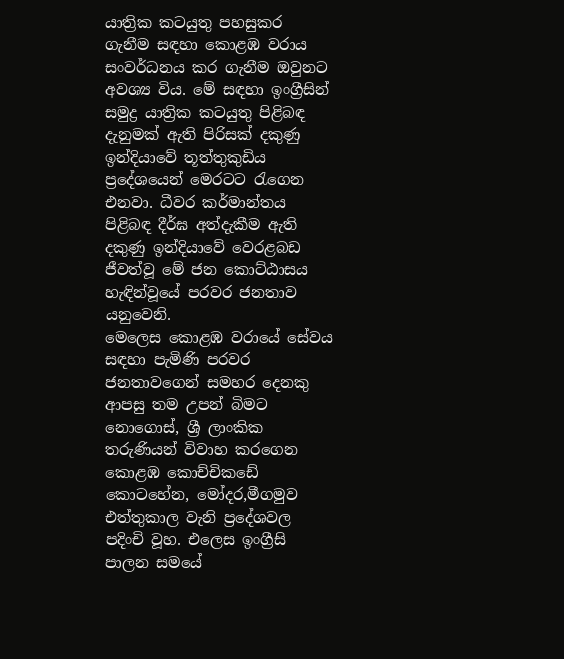යාත්‍රික කටයුතු පහසුකර ගැනීම සඳහා කොළඹ වරාය සංවර්ධනය කර ගැනීම ඔවුනට අවශ්‍ය විය. මේ සඳහා ඉංග්‍රීසින් සමුද්‍ර යාත්‍රික කටයුතු පිළිබඳ දැනුමක් ඇති පිරිසක් දකුණු ඉන්දියාවේ තූත්තුකුඩිය ප්‍රදේශයෙන් මෙරටට රැගෙන එනවා. ධීවර කර්මාන්තය පිළිබඳ දීර්ඝ අත්දැකීම ඇති දකුණු ඉන්දියාවේ වෙරළබඩ ජීවත්වූ මේ ජන කොට්ඨාසය හැඳින්වූයේ පරවර ජනතාව යනුවෙනි.
මෙලෙස කොළඹ වරායේ සේවය සඳහා පැමිණි පරවර ජනතාවගෙන් සමහර දෙනකු ආපසු තම උපන් බිමට නොගොස්, ශ්‍රී ලාංකික තරුණියන් විවාහ කරගෙන කොළඹ කොච්චිකඩේ කොටහේන, මෝදර,මීගමුව එත්තුකාල වැනි ප්‍රදේශවල පදිංචි වූහ. එලෙස ඉංග්‍රීසි පාලන සමයේ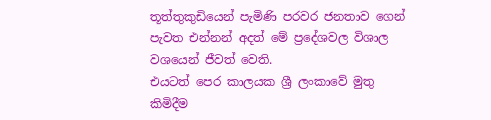තූත්තුකුඩියෙන් පැමිණි පරවර ජනතාව ගෙන් පැවත එන්නන් අදත් මේ ප්‍රදේශවල විශාල වශයෙන් ජීවත් වෙති.
එයටත් පෙර කාලයක ශ්‍රී ලංකාවේ මුතු කිමිදීම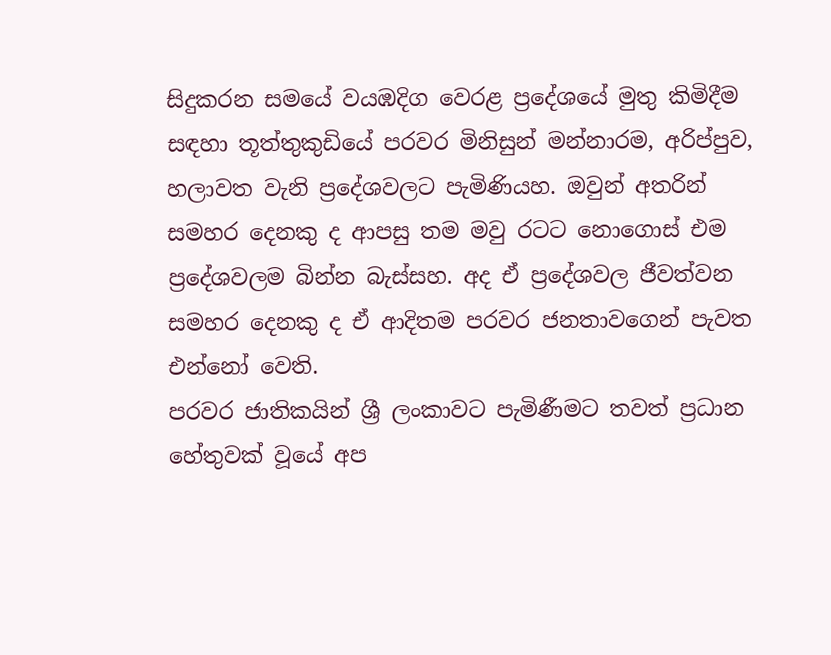සිදුකරන සමයේ වයඹදිග වෙරළ ප්‍රදේශයේ මුතු කිමිදීම සඳහා තූත්තුකුඩියේ පරවර මිනිසුන් මන්නාරම, අරිප්පුව, හලාවත වැනි ප්‍රදේශවලට පැමිණියහ. ඔවුන් අතරින් සමහර දෙනකු ද ආපසු තම මවු රටට නොගොස් එම ප්‍රදේශවලම බින්න බැස්සහ. අද ඒ ප්‍රදේශවල ජීවත්වන සමහර දෙනකු ද ඒ ආදිතම පරවර ජනතාවගෙන් පැවත එන්නෝ වෙති.
පරවර ජාතිකයින් ශ්‍රී ලංකාවට පැමිණීමට තවත් ප්‍රධාන හේතුවක් වූයේ අප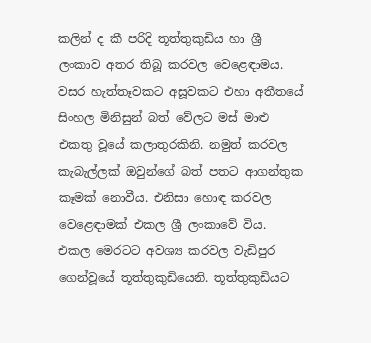කලින් ද කී පරිදි තූත්තුකුඩිය හා ශ්‍රී ලංකාව අතර තිබූ කරවල වෙළෙඳාමය. වසර හැත්තෑවකට අසූවකට එහා අතීතයේ සිංහල මිනිසුන් බත් වේලට මස් මාළු එකතු වූයේ කලාතුරකිනි. නමුත් කරවල කැබැල්ලක් ඔවුන්ගේ බත් පතට ආගන්තුක කෑමක් නොවීය. එනිසා හොඳ කරවල වෙළෙඳාමක් එකල ශ්‍රී ලංකාවේ විය.
එකල මෙරටට අවශ්‍ය කරවල වැඩිපුර ගෙන්වූයේ තූත්තුකුඩියෙනි. තූත්තුකුඩියට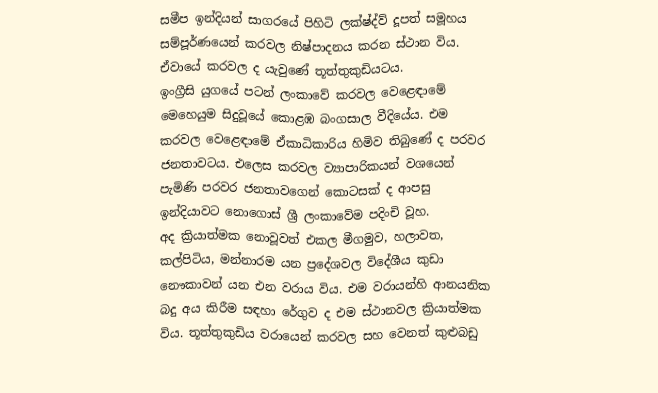සමීප ඉන්දියන් සාගරයේ පිහිටි ලක්ෂ්ද්ව් දූපත් සමූහය සම්පූර්ණයෙන් කරවල නිෂ්පාදනය කරන ස්ථාන විය. ඒවායේ කරවල ද යැවුණේ තූත්තුකුඩියටය.
ඉංග්‍රීසි යුගයේ පටන් ලංකාවේ කරවල වෙළෙඳාමේ මෙහෙයුම සිදුවූයේ කොළඹ බංගසාල වීදියේය. එම කරවල වෙළෙඳාමේ ඒකාධිකාරිය හිමිව තිබුණේ ද පරවර ජනතාවටය. එලෙස කරවල ව්‍යාපාරිකයන් වශයෙන් පැමිණි පරවර ජනතාවගෙන් කොටසක් ද ආපසු ඉන්දියාවට නොගොස් ශ්‍රී ලංකාවේම පදිංචි වූහ.
අද ක්‍රියාත්මක නොවූවත් එකල මීගමුව, හලාවත, කල්පිටිය, මන්නාරම යන ප්‍රදේශවල විදේශීය කුඩා නෞකාවන් යන එන වරාය විය. එම වරායන්හි ආනයනික බදු අය කිරීම සඳහා රේගුව ද එම ස්ථානවල ක්‍රියාත්මක විය. තූත්තුකුඩිය වරායෙන් කරවල සහ වෙනත් කුළුබඩු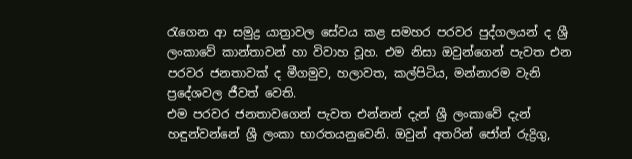රැගෙන ආ සමුද්‍ර යාත්‍රාවල සේවය කළ සමහර පරවර පුද්ගලයන් ද ශ්‍රී ලංකාවේ කාන්තාවන් හා විවාහ වූහ. එම නිසා ඔවුන්ගෙන් පැවත එන පරවර ජනතාවක් ද මීගමුව, හලාවත, කල්පිටිය, මන්නාරම වැනි ප්‍රදේශවල ජීවත් වෙති.
එම පරවර ජනතාවගෙන් පැවත එන්නන් දැන් ශ්‍රී ලංකාවේ දැන් හඳුන්වන්නේ ශ්‍රී ලංකා භාරතයනුවෙනි. ඔවුන් අතරින් ජෝන් රුද්‍රිගු,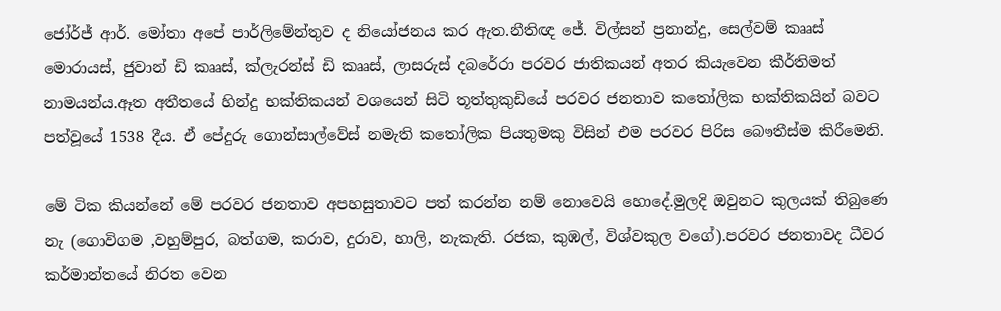ජෝර්ජ් ආර්. මෝතා අපේ පාර්ලිමේන්තුව ද නියෝජනය කර ඇත.නීතිඥ ජේ. විල්සන් ප්‍රනාන්දු, සෙල්වම් කෲස් මොරායස්, ජුවාන් ඩි කෲස්, ක්ලැරන්ස් ඩි කෲස්, ලාසරුස් දබරේරා පරවර ජාතිකයන් අතර කියැවෙන කීර්තිමත් නාමයන්ය.ඈත අතීතයේ හින්දු භක්තිකයන් වශයෙන් සිටි තූත්තුකුඩියේ පරවර ජනතාව කතෝලික භක්තිකයින් බවට පත්වූයේ 1538 දීය. ඒ පේදුරු ගොන්සාල්වේස් නමැති කතෝලික පියතුමකු විසින් එම පරවර පිරිස බෞතීස්ම කිරීමෙනි.

මේ ටික කියන්නේ මේ පරවර ජනතාව අපහසුතාවට පත් කරන්න නම් නොවෙයි හොදේ.මුලදි ඔවුනට කුලයක් තිබුණෙ නැ (ගොවිගම ,වහුම්පුර, බත්ගම, කරාව, දුරාව, හාලි, නැකැති. රජක, කුඹල්, විශ්වකුල වගේ).පරවර ජනතාවද ධීවර කර්මාන්තයේ නිරත වෙන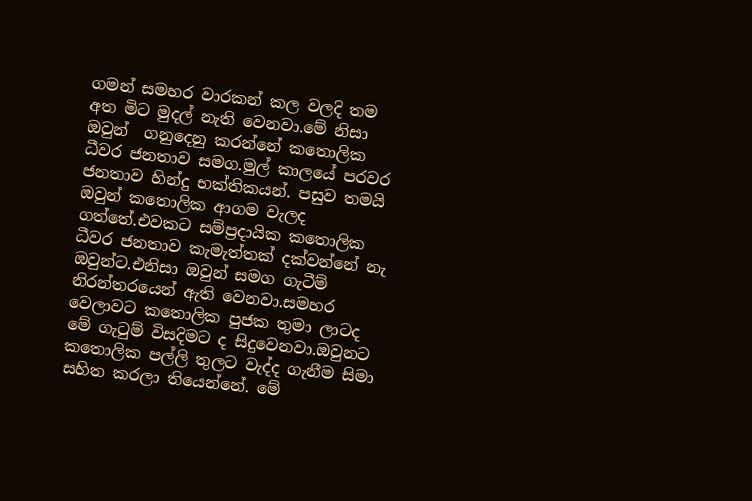ගමන් සමහර වාරකන් කල වලදි තම අත මිට මුදල් නැති වෙනවා.මේ නිසා ඔවුන්  ගනුදෙනු කරන්නේ කතොලික ධීවර ජනතාව සමග.මුල් කාලයේ පරවර ජනතාව හින්දු භක්තිකයන්. පසුව තමයි ඔවුන් කතොලික ආගම වැලද ගත්තේ.එවකට සම්ප්‍රදායික කතොලික ධීවර ජනතාව කැමැත්තක් දක්වන්නේ නැ ඔවුන්ට.එනිසා ඔවුන් සමග ගැටීම් නිරන්තරයෙන් ඇති වෙනවා.සමහර වෙලාවට කතොලික පුජක තුමා ලාටද මේ ගැටුම් විසදිමට ද සිදුවෙනවා.ඔවුනට කතොලික පල්ලි තුලට වැද්ද ගැනීම සිමා සහිත කරලා තියෙන්නේ. මේ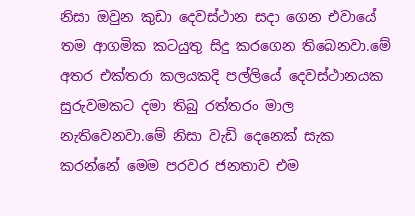නිසා ඔවුන කුඩා දෙවස්ථාන සදා ගෙන එවායේ තම ආගමික කටයුතු සිදු කරගෙන තිබෙනවා.මේ අතර එක්තරා කලයකදි පල්ලියේ දෙවස්ථානයක සුරුවමකට දමා තිබු රත්තරං මාල නැතිවෙනවා.මේ නිසා වැඩි දෙනෙක් සැක කරන්නේ මෙම පරවර ජනතාව එම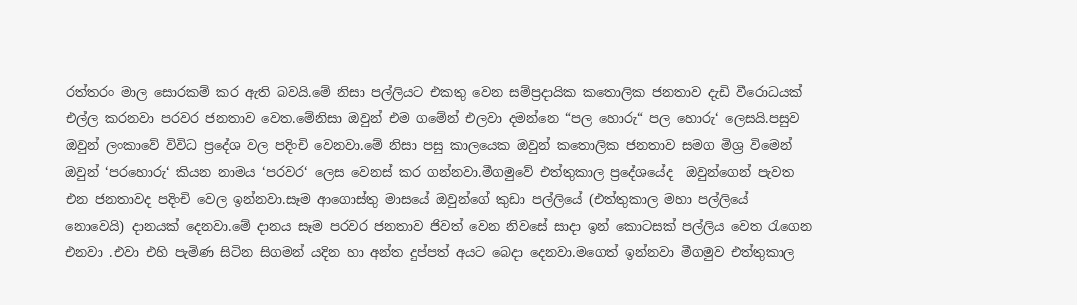රත්තරං මාල සොරකම් කර ඇති බවයි.මේ නිසා පල්ලියට එකතු වෙන සම්ප්‍රදායික කතොලික ජනතාව දැඩි වීරොධයක් එල්ල කරනවා පරවර ජනතාව වෙත.මේනිසා ඔවුන් එම ගමේන් එලවා දමන්නෙ “පල හොරු“ පල හොරු‘ ලෙසයි.පසුව ඔවුන් ලංකාවේ විවිධ ප්‍රදේශ වල පදිංචි වෙනවා.මේ නිසා පසු කාලයෙක ඔවුන් කතොලික ජනතාව සමග මිශ්‍ර විමෙන් ඔවුන් ‘පරහොරු‘ කියන නාමය ‘පරවර‘ ලෙස වෙනස් කර ගන්නවා.මීගමුවේ එත්තුකාල ප්‍රදේශයේද  ඔවුන්ගෙන් පැවත එන ජනතාවද පදිංචි වෙල ඉන්නවා.සෑම ආගොස්තු මාසයේ ඔවුන්ගේ කුඩා පල්ලියේ (එත්තුකාල මහා පල්ලියේ නොවෙයි) දානයක් දෙනවා.මේ දානය සෑම පරවර ජනතාව ජිවත් වෙන නිවසේ සාදා ඉන් කොටසක් පල්ලිය වෙත රැගෙන එනවා .එවා එහි පැමිණ සිටින සිගමන් යදින හා අන්ත දුප්පත් අයට බෙදා දෙනවා.මගෙත් ඉන්නවා මීගමුව එත්තුකාල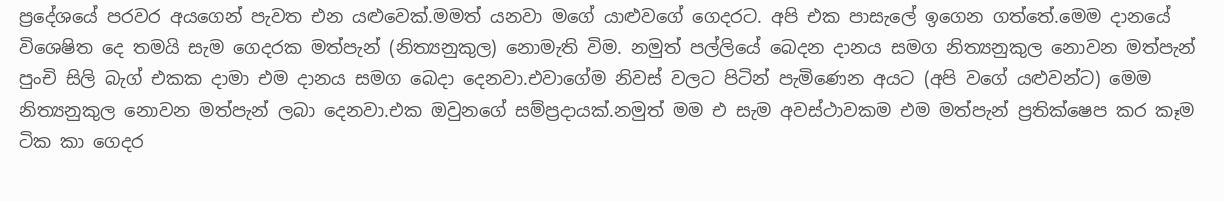ප්‍රදේශයේ පරවර අයගෙන් පැවත එන යළුවෙක්.මමත් යනවා මගේ යාළුවගේ ගෙදරට. අපි එක පාසැලේ ඉගෙන ගත්තේ.මෙම දානයේ විශෙෂිත දෙ තමයි සැම ගෙදරක මත්පැන් (නිත්‍යනුකුල) නොමැති විම. නමුත් පල්ලියේ බෙදන දානය සමග නිත්‍යනුකුල නොවන මත්පැන් පුංචි සිලි බැග් එකක දාමා එම දානය සමග බෙදා දෙනවා.එවාගේම නිවස් වලට පිටින් පැමිණෙන අයට (අපි වගේ යළුවන්ට) මෙම නිත්‍යනුකුල නොවන මත්පැන් ලබා දෙනවා.එක ඔවුනගේ සම්ප්‍රදායක්.නමුත් මම එ සැම අවස්ථාවකම එම මත්පැන් ප්‍රතික්ෂෙප කර කෑම ටික කා ගෙදර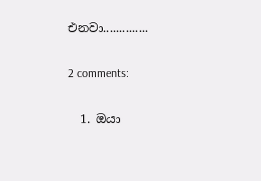එනවා..............

2 comments:

  1. ඔයා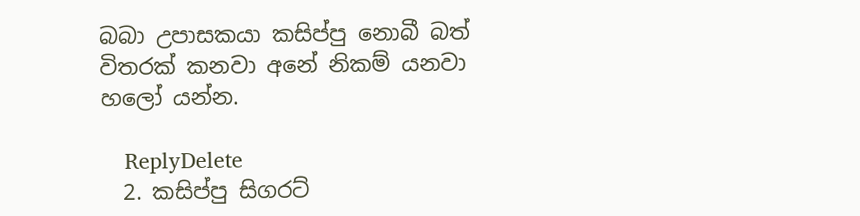බබා උපාසකයා කසිප්පු නොබී බත් විතරක් කනවා අනේ නිකම් යනවා හලෝ යන්න.

    ReplyDelete
  2. කසිප්පු සිගරට්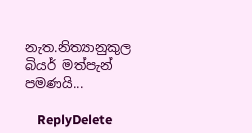නැත.නිත්‍යානුකුල බියර් මත්පැන් පමණයි...

    ReplyDelete